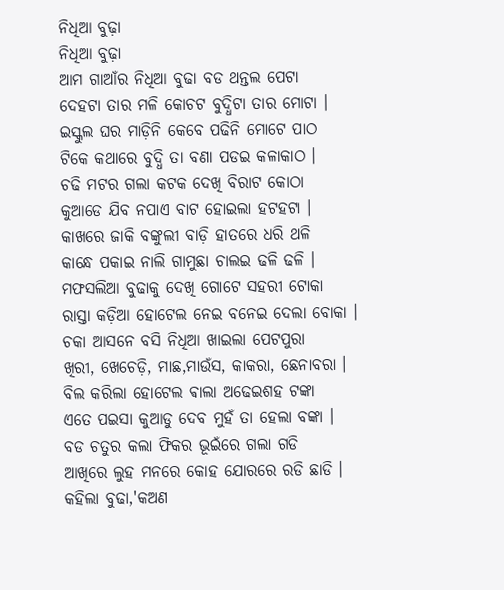ନିଧିଆ ବୁଢ଼ା
ନିଧିଆ ବୁଢ଼ା
ଆମ ଗାଆଁର ନିଧିଆ ବୁଢା ବଡ ଥନ୍ତଲ ପେଟା
ଦେହଟା ତାର ମଳି କୋଚଟ ବୁଦ୍ଧିଟା ତାର ମୋଟା ।
ଇସ୍କୁଲ ଘର ମାଡ଼ିନି କେବେ ପଢିନି ମୋଟେ ପାଠ
ଟିକେ କଥାରେ ବୁଦ୍ଧି ତା ବଣା ପଡଇ କଳାକାଠ ।
ଚଢି ମଟର ଗଲା କଟକ ଦେଖି ବିରାଟ କୋଠା
କୁଆଡେ ଯିବ ନପାଏ ବାଟ ହୋଇଲା ହଟହଟା ।
କାଖରେ ଜାକି ବଙ୍କୁଲୀ ବାଡ଼ି ହାତରେ ଧରି ଥଳି
କାନ୍ଧେ ପକାଇ ନାଲି ଗାମୁଛା ଚାଲଇ ଢଳି ଢଳି ।
ମଫସଲିଆ ବୁଢାକୁ ଦେଖି ଗୋଟେ ସହରୀ ଟୋକା
ରାସ୍ତା କଡ଼ିଆ ହୋଟେଲ ନେଇ ବନେଇ ଦେଲା ବୋକା ।
ଚକା ଆସନେ ବସି ନିଧିଆ ଖାଇଲା ପେଟପୁରା
ଖିରୀ, ଖେଚେଡ଼ି, ମାଛ,ମାଉଁସ, କାକରା, ଛେନାବରା ।
ବିଲ କରିଲା ହୋଟେଲ ଵାଲା ଅଢେଇଶହ ଟଙ୍କା
ଏତେ ପଇସା କୁଆଡୁ ଦେବ ମୁହଁ ତା ହେଲା ବଙ୍କା ।
ବଡ ଚତୁର କଲା ଫିକର ଭୂଇଁରେ ଗଲା ଗଡି
ଆଖିରେ ଲୁହ ମନରେ କୋହ ଯୋରରେ ରଡି ଛାଡି ।
କହିଲା ବୁଢା,'କଅଣ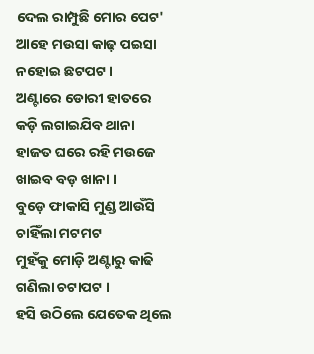ଦେଲ ରାମ୍ପୁଛି ମୋର ପେଟ'
ଆହେ ମଉସା କାଢ଼ ପଇସା ନହୋଇ ଛଟପଟ ।
ଅଣ୍ଟାରେ ଡୋରୀ ହାତରେ କଡ଼ି ଲଗାଇଯିବ ଥାନା
ହାଜତ ଘରେ ରହି ମଉଜେ ଖାଇବ ବଡ଼ ଖାନା ।
ବୁଡ଼େ ଫାକାସି ମୁଣ୍ଡ ଆଉଁସି ଚାହିଁଲା ମଟମଟ
ମୁହଁକୁ ମୋଡ଼ି ଅଣ୍ଟାରୁ କାଢି ଗଣିଲା ଚଟାପଟ ।
ହସି ଉଠିଲେ ଯେତେକ ଥିଲେ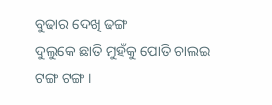ବୁଢାର ଦେଖି ଢଙ୍ଗ
ଦୁଲୁକେ ଛାତି ମୁହଁକୁ ପୋତି ଚାଲଇ ଟଙ୍ଗ ଟଙ୍ଗ ।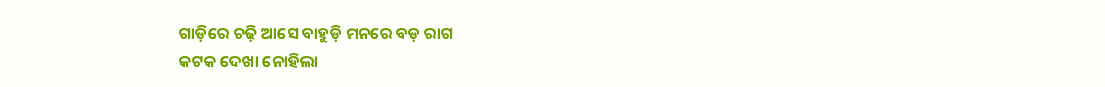ଗାଡ଼ିରେ ଚଢ଼ି ଆସେ ବାହୁଡ଼ି ମନରେ ବଡ଼ ରାଗ
କଟକ ଦେଖା ନୋହିଲା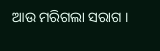ଆଉ ମରିଗଲା ସରାଗ ।